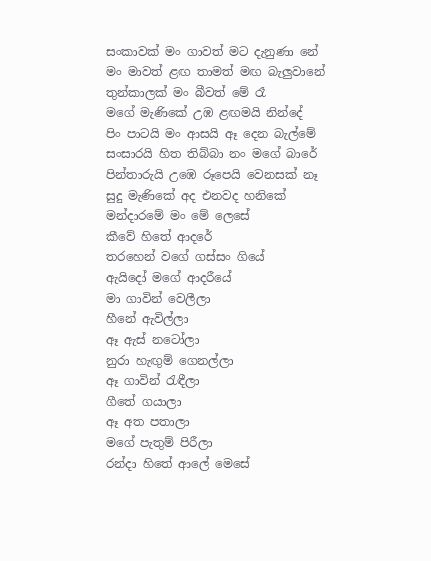සංකාවක් මං ගාවත් මට දැනුණා නේ
මං මාවත් ළඟ තාමත් මඟ බැලුවානේ
තුන්කාලක් මං බීවත් මේ රෑ
මගේ මැණිකේ උඹ ළඟමයි නින්දේ
පිං පාටයි මං ආසයි ඈ දෙන බැල්මේ
සංසාරයි හිත තිබ්බා නං මගේ බාරේ
පින්තාරුයි උඹෙ රූපෙයි වෙනසක් නෑ
සුදු මැණිකේ අද එනවද හනිකේ
මන්දාරමේ මං මේ ලෙසේ
කීවේ හිතේ ආදරේ
තරහෙන් වගේ ගස්සං ගියේ
ඇයිදෝ මගේ ආදරීයේ
මා ගාවින් වෙලීලා
හීනේ ඇවිල්ලා
ඈ ඇස් නටෝලා
නුරා හැඟුම් ගෙනල්ලා
ඈ ගාවින් රැඳීලා
ගීතේ ගයාලා
ඈ අත පතාලා
මගේ පැතුම් පිරීලා
රන්දා හිතේ ආලේ මෙසේ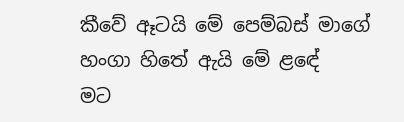කීවේ ඈටයි මේ පෙම්බස් මාගේ
හංගා හිතේ ඇයි මේ ළඳේ
මට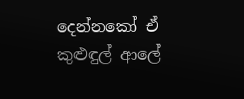දෙන්නකෝ ඒ කුළුඳුල් ආලේ